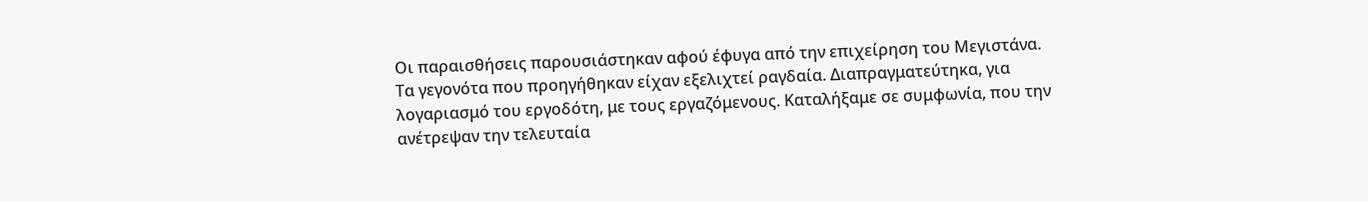Οι παραισθήσεις παρουσιάστηκαν αφού έφυγα από την επιχείρηση του Μεγιστάνα. Τα γεγονότα που προηγήθηκαν είχαν εξελιχτεί ραγδαία. Διαπραγματεύτηκα, για λογαριασμό του εργοδότη, με τους εργαζόμενους. Καταλήξαμε σε συμφωνία, που την ανέτρεψαν την τελευταία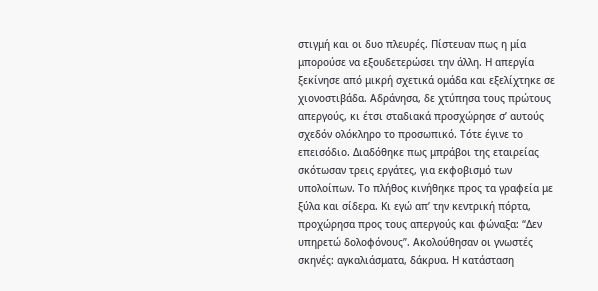στιγμή και οι δυο πλευρές. Πίστευαν πως η μία μπορούσε να εξουδετερώσει την άλλη. Η απεργία ξεκίνησε από μικρή σχετικά ομάδα και εξελίχτηκε σε χιονοστιβάδα. Αδράνησα, δε χτύπησα τους πρώτους απεργούς, κι έτσι σταδιακά προσχώρησε σ’ αυτούς σχεδόν ολόκληρο το προσωπικό. Τότε έγινε το επεισόδιο. Διαδόθηκε πως μπράβοι της εταιρείας σκότωσαν τρεις εργάτες, για εκφοβισμό των υπολοίπων. Το πλήθος κινήθηκε προς τα γραφεία με ξύλα και σίδερα. Κι εγώ απ’ την κεντρική πόρτα, προχώρησα προς τους απεργούς και φώναξα: “Δεν υπηρετώ δολοφόνους”. Ακολούθησαν οι γνωστές σκηνές: αγκαλιάσματα, δάκρυα. Η κατάσταση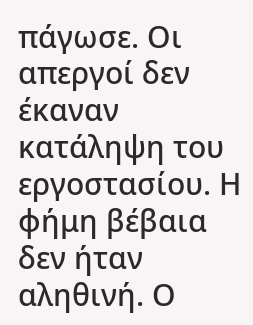πάγωσε. Οι απεργοί δεν έκαναν κατάληψη του εργοστασίου. Η φήμη βέβαια δεν ήταν αληθινή. Ο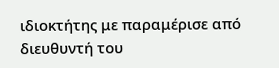ιδιοκτήτης με παραμέρισε από διευθυντή του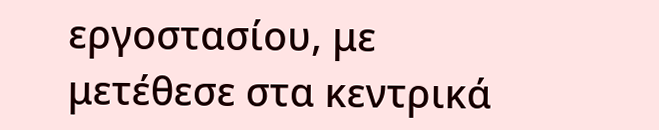εργοστασίου, με μετέθεσε στα κεντρικά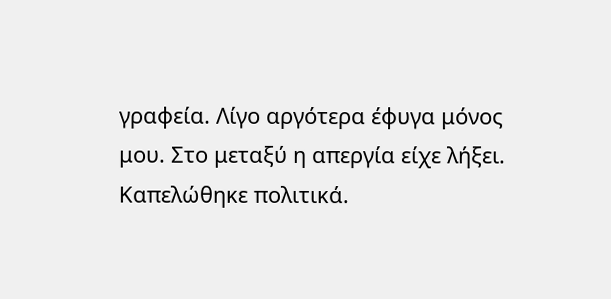γραφεία. Λίγο αργότερα έφυγα μόνος μου. Στο μεταξύ η απεργία είχε λήξει. Καπελώθηκε πολιτικά.